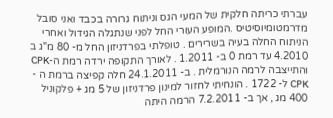עברתי כריתה חלקית של המעי הגס וניתוח גרורה בכבד ואני סובל מדרמטומיוסיטיס .המופע העורי החל לפני שנתגלה הגידול ואחרי הניתוח החלה בעיה בשרירים . טופלתי בפרדניזון החל מ- 80 מ"ג ב 4.2010 עד רמת 0 ב- 1.2011 . לאורך התקופה ירדה רמת ה-CPK והתייצבה לרמה הנורמלית . ב- 24.1.2011 חלה קפיצה ברמת ה - CPK ל- 1722 . הונחיתי לחזור למינון פרדניזון של 5 מג + פלקוניל 400 מג , אך ב- 7.2.2011 הרמה היתה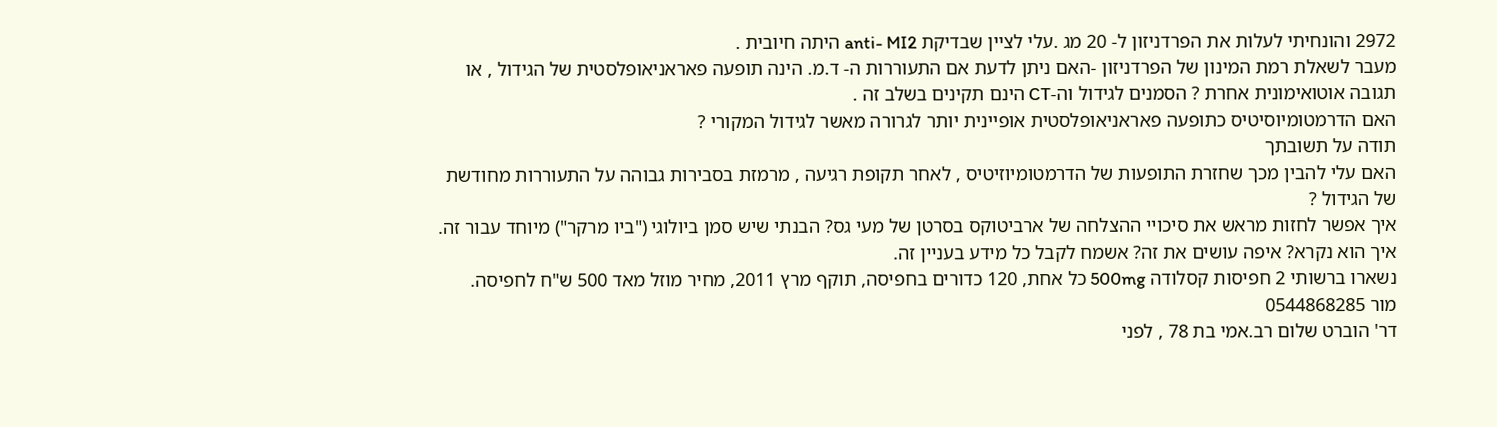2972 והונחיתי לעלות את הפרדניזון ל- 20 מג .עלי לציין שבדיקת anti- MI2 היתה חיובית .
מעבר לשאלת רמת המינון של הפרדניזון -האם ניתן לדעת אם התעוררות ה- ד.מ. הינה תופעה פאראניאופלסטית של הגידול , או תגובה אוטואימונית אחרת ? הסמנים לגידול וה-CT הינם תקינים בשלב זה .
האם הדרמטומיוסיטיס כתופעה פאראניאופלסטית אופיינית יותר לגרורה מאשר לגידול המקורי ?
תודה על תשובתך
האם עלי להבין מכך שחזרת התופעות של הדרמטומיוזיטיס , לאחר תקופת רגיעה , מרמזת בסבירות גבוהה על התעוררות מחודשת של הגידול ?
איך אפשר לחזות מראש את סיכויי ההצלחה של ארביטוקס בסרטן של מעי גס? הבנתי שיש סמן ביולוגי ("ביו מרקר") מיוחד עבור זה. איך הוא נקרא? איפה עושים את זה? אשמח לקבל כל מידע בעניין זה.
נשארו ברשותי 2 חפיסות קסלודה 500mg כל אחת, 120 כדורים בחפיסה, תוקף מרץ 2011, מחיר מוזל מאד 500 ש"ח לחפיסה.
מור 0544868285
דר' הוברט שלום רב.אמי בת 78 , לפני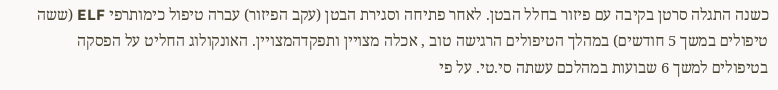כשנה התגלה סרטן בקיבה עם פיזור בחלל הבטן. לאחר פתיחה וסגירת הבטן (עקב הפיזור) עברה טיפול כימותרפי ELF (ששה טיפולים במשך 5 חודשים) במהלך הטיפולים הרגישה טוב , אכלה מצויין ותפקדהמצויין. האונקולוג החליט על הפסקה בטיפולים למשך 6 שבועות במהלכם עשתה סי.טי. על פי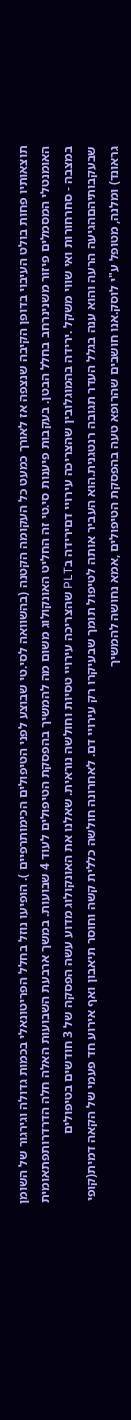תוצאותיו פחות בולט העיבוי בדופן הקיבה שנצפה אז לאורך כמעט כל העקומה הקטנה (בהשוואה לסי.טי שבוצע לפני הטיפולים הכימותרפיים ). הופיעו נוזל בחלל הפריטונאלי בכמות גדולה וגירגור של השומן האומנטלי המסמלים פיזור משנינרחב בחלל הבטן. בעקבות פיענות סי.טי זה החליט האונקולוג משום מה להמשיך בהפסקת הטיפולים לעוד 4 שבועות. במשך ארבעת השבועות האלה חלה הדרדרותפתאומית במצבה - סחרחורות ואי שווי משקל .ירידה בהמוגלובין שהצריכה עירויי דםירידה בPLT שהצריכה עירויי טסיות וחולשה נוראית. שאלנו את האונקולוג מדוע עשה הפסקה של 3 חודשים בטיפולים שבעקבותיהםהגיעה הרעה והוא ענה בגלל העדר תגובה רנטגנית.הוא העביר אותה לטיפול תומך שבעיקרו רק עירויי דם. לאחרונה חולשה כללית קשה וחוסר תיאבון ואף אירוע חד פעמי של הקאה דמית(קופי גראונד) ומלנה, מטופל ע"י לוסק.אנו חושבים שהרופא טעה בהפסקת הטיפולים ,אמא נחושה להמשיך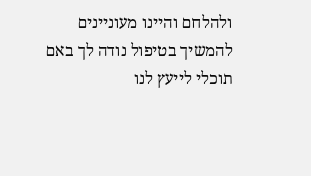ולהלחם והיינו מעוניינים להמשיך בטיפול נודה לך באם תוכלי לייעץ לנו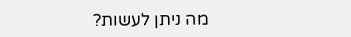מה ניתן לעשות?